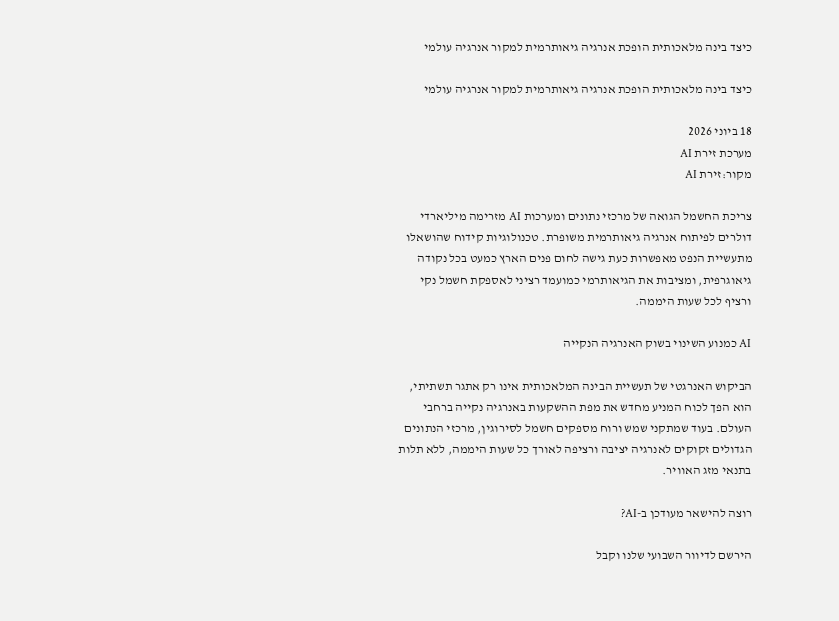כיצד בינה מלאכותית הופכת אנרגיה גיאותרמית למקור אנרגיה עולמי

כיצד בינה מלאכותית הופכת אנרגיה גיאותרמית למקור אנרגיה עולמי

18 ביוני 2026
מערכת זירת AI
מקור:זירת AI

צריכת החשמל הגואה של מרכזי נתונים ומערכות AI מזרימה מיליארדי דולרים לפיתוח אנרגיה גיאותרמית משופרת. טכנולוגיות קידוח שהושאלו מתעשיית הנפט מאפשרות כעת גישה לחום פנים הארץ כמעט בכל נקודה גיאוגרפית, ומציבות את הגיאותרמי כמועמד רציני לאספקת חשמל נקי ורציף לכל שעות היממה.

AI כמנוע השינוי בשוק האנרגיה הנקייה

הביקוש האנרגטי של תעשיית הבינה המלאכותית אינו רק אתגר תשתיתי, הוא הפך לכוח המניע מחדש את מפת ההשקעות באנרגיה נקייה ברחבי העולם. בעוד שמתקני שמש ורוח מספקים חשמל לסירוגין, מרכזי הנתונים הגדולים זקוקים לאנרגיה יציבה ורציפה לאורך כל שעות היממה, ללא תלות בתנאי מזג האוויר.

רוצה להישאר מעודכן ב-AI?

הירשם לדיוור השבועי שלנו וקבל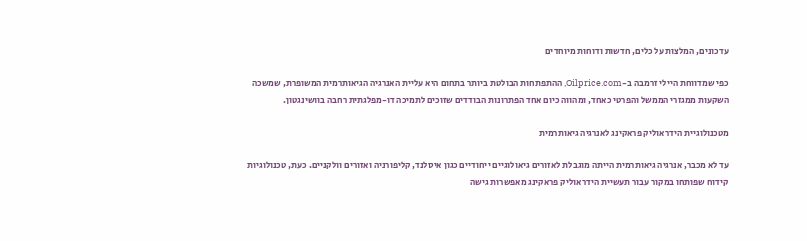עדכונים, המלצות על כלים, חדשות ודוחות מיוחדים

כפי שמדווחת היילי זרמבה ב-Oilprice.com, ההתפתחות הבולטת ביותר בתחום היא עליית האנרגיה הגיאותרמית המשופרת, שמשכה השקעות ממגזרי הממשל והפרטי כאחד, ומהווה כיום אחד הפתרונות הבודדים שזוכים לתמיכה דו-מפלגתית רחבה בוושינגטון.

מטכנולוגיית הידראוליק פראקינג לאנרגיה גיאותרמית

עד לא מכבר, אנרגיה גיאותרמית הייתה מוגבלת לאזורים גיאולוגיים ייחודיים כגון איסלנד, קליפורניה ואזורים וולקניים. כעת, טכנולוגיות קידוח שפותחו במקור עבור תעשיית הידראוליק פראקינג מאפשרות גישה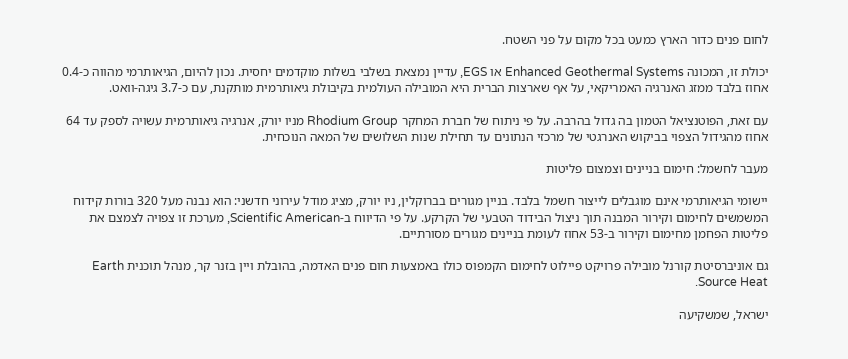לחום פנים כדור הארץ כמעט בכל מקום על פני השטח.

יכולת זו, המכונה Enhanced Geothermal Systems או EGS, עדיין נמצאת בשלבי בשלות מוקדמים יחסית. נכון להיום, הגיאותרמי מהווה כ-0.4 אחוז בלבד ממזג האנרגיה האמריקאי, על אף שארצות הברית היא המובילה העולמית בקיבולת גיאותרמית מותקנת, עם כ-3.7 גיגה-וואט.

עם זאת, הפוטנציאל הטמון בה גדול בהרבה. על פי ניתוח של חברת המחקר Rhodium Group מניו יורק, אנרגיה גיאותרמית עשויה לספק עד 64 אחוז מהגידול הצפוי בביקוש האנרגטי של מרכזי הנתונים עד תחילת שנות השלושים של המאה הנוכחית.

מעבר לחשמל: חימום בניינים וצמצום פליטות

יישומי הגיאותרמי אינם מוגבלים לייצור חשמל בלבד. בניין מגורים בברוקלין, ניו יורק, מציג מודל עירוני חדשני: הוא נבנה מעל 320 בורות קידוח המשמשים לחימום וקירור המבנה תוך ניצול הבידוד הטבעי של הקרקע. על פי הדיווח ב-Scientific American, מערכת זו צפויה לצמצם את פליטות הפחמן מחימום וקירור ב-53 אחוז לעומת בניינים מגורים מסורתיים.

גם אוניברסיטת קורנל מובילה פרויקט פיילוט לחימום הקמפוס כולו באמצעות חום פנים האדמה, בהובלת ויין בזנר קר, מנהל תוכנית Earth Source Heat.

ישראל, שמשקיעה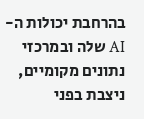בהרחבת יכולות ה-AI שלה ובמרכזי נתונים מקומיים, ניצבת בפני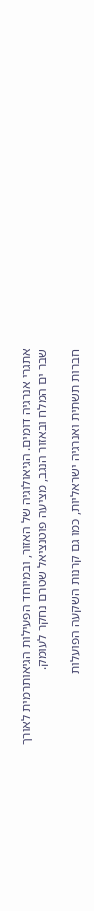אתגרי אנרגיה דומים. הגיאולוגיה של האזור, ובמיוחד הפעילות הגיאותרמית לאורך שבר ים המלח ובאזור הנגב, מציעה פוטנציאל שטרם נחקר לעומק.

חברות תשתית ואנרגיה ישראליות, כמו גם קרנות השקעה הפועלות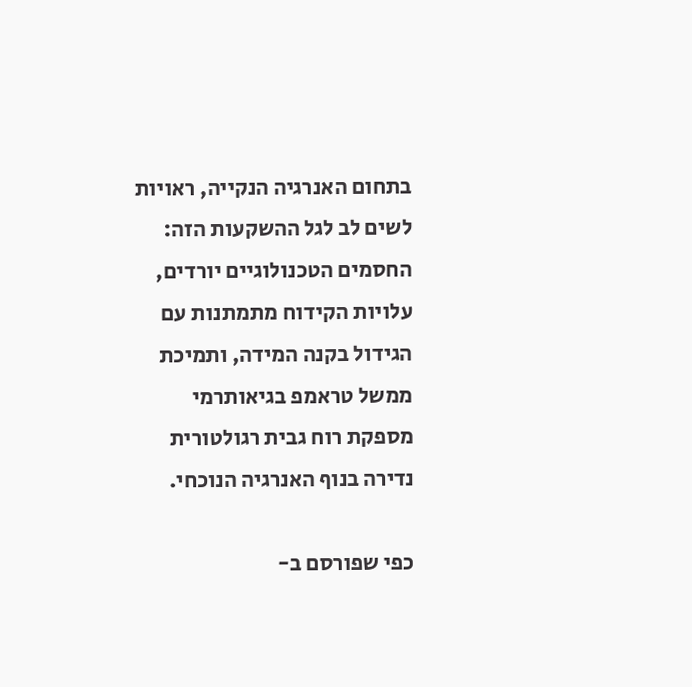בתחום האנרגיה הנקייה, ראויות לשים לב לגל ההשקעות הזה: החסמים הטכנולוגיים יורדים, עלויות הקידוח מתמתנות עם הגידול בקנה המידה, ותמיכת ממשל טראמפ בגיאותרמי מספקת רוח גבית רגולטורית נדירה בנוף האנרגיה הנוכחי.

כפי שפורסם ב-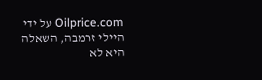Oilprice.com על ידי היילי זרמבה, השאלה היא לא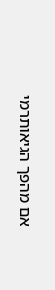אם מהפך הגיאותרמי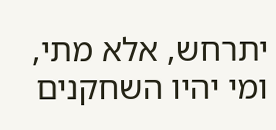יתרחש, אלא מתי, ומי יהיו השחקנים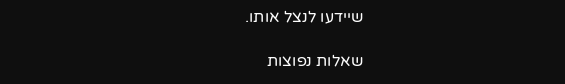שיידעו לנצל אותו.

שאלות נפוצות